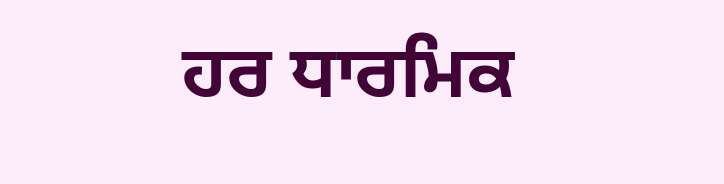ਹਰ ਧਾਰਮਿਕ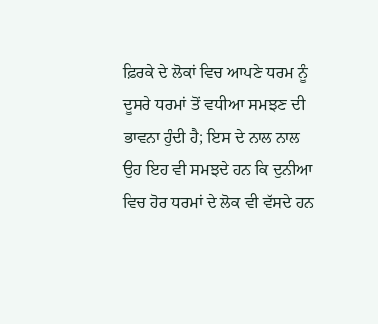ਫ਼ਿਰਕੇ ਦੇ ਲੋਕਾਂ ਵਿਚ ਆਪਣੇ ਧਰਮ ਨੂੰ ਦੂਸਰੇ ਧਰਮਾਂ ਤੋਂ ਵਧੀਆ ਸਮਝਣ ਦੀ ਭਾਵਨਾ ਹੁੰਦੀ ਹੈ; ਇਸ ਦੇ ਨਾਲ ਨਾਲ ਉਹ ਇਹ ਵੀ ਸਮਝਦੇ ਹਨ ਕਿ ਦੁਨੀਆ ਵਿਚ ਹੋਰ ਧਰਮਾਂ ਦੇ ਲੋਕ ਵੀ ਵੱਸਦੇ ਹਨ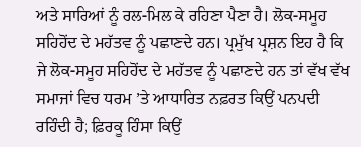ਅਤੇ ਸਾਰਿਆਂ ਨੂੰ ਰਲ-ਮਿਲ ਕੇ ਰਹਿਣਾ ਪੈਣਾ ਹੈ। ਲੋਕ-ਸਮੂਹ ਸਹਿਹੋਂਦ ਦੇ ਮਹੱਤਵ ਨੂੰ ਪਛਾਣਦੇ ਹਨ। ਪ੍ਰਮੁੱਖ ਪ੍ਰਸ਼ਨ ਇਹ ਹੈ ਕਿ ਜੇ ਲੋਕ-ਸਮੂਹ ਸਹਿਹੋਂਦ ਦੇ ਮਹੱਤਵ ਨੂੰ ਪਛਾਣਦੇ ਹਨ ਤਾਂ ਵੱਖ ਵੱਖ ਸਮਾਜਾਂ ਵਿਚ ਧਰਮ ’ਤੇ ਆਧਾਰਿਤ ਨਫ਼ਰਤ ਕਿਉਂ ਪਨਪਦੀ ਰਹਿੰਦੀ ਹੈ; ਫ਼ਿਰਕੂ ਹਿੰਸਾ ਕਿਉਂ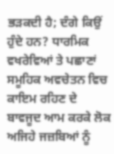ਭੜਕਦੀ ਹੈ; ਦੰਗੇ ਕਿਉਂ ਹੁੰਦੇ ਹਨ? ਧਾਰਮਿਕ ਵਖਰੇਵਿਆਂ ਤੇ ਪਛਾਣਾਂ ਸਮੂਹਿਕ ਅਵਚੇਤਨ ਵਿਚ ਕਾਇਮ ਰਹਿਣ ਦੇ ਬਾਵਜੂਦ ਆਮ ਕਰਕੇ ਲੋਕ ਅਜਿਹੇ ਜਜ਼ਬਿਆਂ ਨੂੰ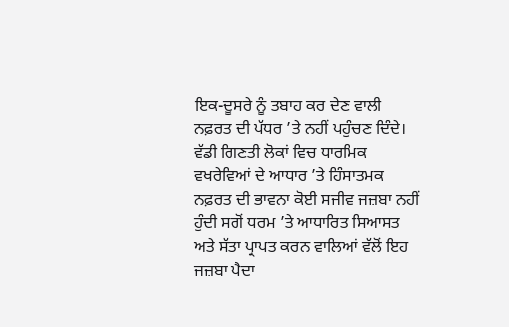ਇਕ-ਦੂਸਰੇ ਨੂੰ ਤਬਾਹ ਕਰ ਦੇਣ ਵਾਲੀ ਨਫ਼ਰਤ ਦੀ ਪੱਧਰ ’ਤੇ ਨਹੀਂ ਪਹੁੰਚਣ ਦਿੰਦੇ। ਵੱਡੀ ਗਿਣਤੀ ਲੋਕਾਂ ਵਿਚ ਧਾਰਮਿਕ ਵਖਰੇਵਿਆਂ ਦੇ ਆਧਾਰ ’ਤੇ ਹਿੰਸਾਤਮਕ ਨਫ਼ਰਤ ਦੀ ਭਾਵਨਾ ਕੋਈ ਸਜੀਵ ਜਜ਼ਬਾ ਨਹੀਂ ਹੁੰਦੀ ਸਗੋਂ ਧਰਮ ’ਤੇ ਆਧਾਰਿਤ ਸਿਆਸਤ ਅਤੇ ਸੱਤਾ ਪ੍ਰਾਪਤ ਕਰਨ ਵਾਲਿਆਂ ਵੱਲੋਂ ਇਹ ਜਜ਼ਬਾ ਪੈਦਾ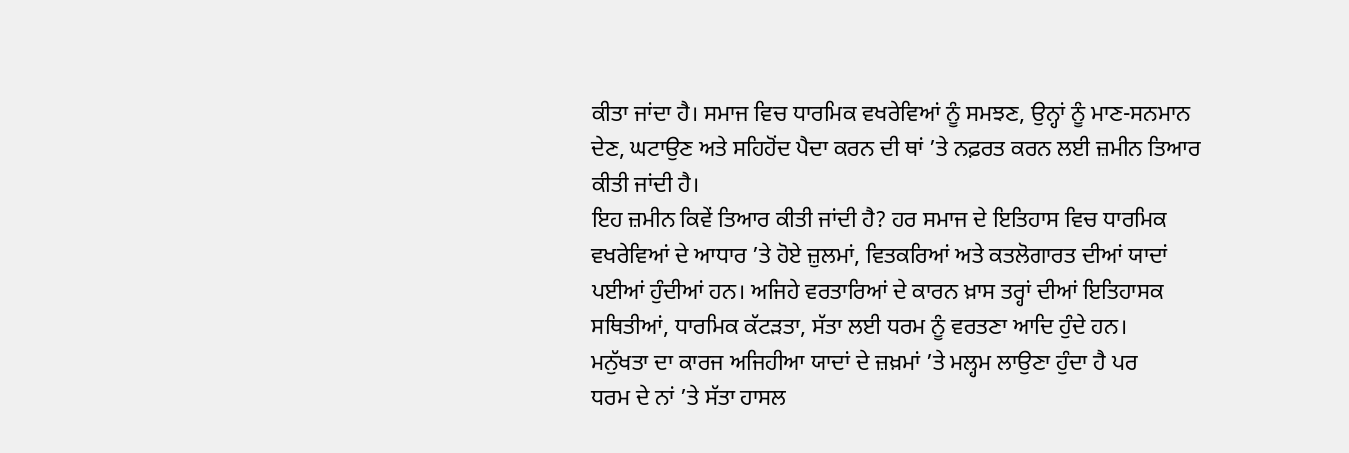ਕੀਤਾ ਜਾਂਦਾ ਹੈ। ਸਮਾਜ ਵਿਚ ਧਾਰਮਿਕ ਵਖਰੇਵਿਆਂ ਨੂੰ ਸਮਝਣ, ਉਨ੍ਹਾਂ ਨੂੰ ਮਾਣ-ਸਨਮਾਨ ਦੇਣ, ਘਟਾਉਣ ਅਤੇ ਸਹਿਹੋਂਦ ਪੈਦਾ ਕਰਨ ਦੀ ਥਾਂ ’ਤੇ ਨਫ਼ਰਤ ਕਰਨ ਲਈ ਜ਼ਮੀਨ ਤਿਆਰ ਕੀਤੀ ਜਾਂਦੀ ਹੈ।
ਇਹ ਜ਼ਮੀਨ ਕਿਵੇਂ ਤਿਆਰ ਕੀਤੀ ਜਾਂਦੀ ਹੈ? ਹਰ ਸਮਾਜ ਦੇ ਇਤਿਹਾਸ ਵਿਚ ਧਾਰਮਿਕ ਵਖਰੇਵਿਆਂ ਦੇ ਆਧਾਰ ’ਤੇ ਹੋਏ ਜ਼ੁਲਮਾਂ, ਵਿਤਕਰਿਆਂ ਅਤੇ ਕਤਲੋਗਾਰਤ ਦੀਆਂ ਯਾਦਾਂ ਪਈਆਂ ਹੁੰਦੀਆਂ ਹਨ। ਅਜਿਹੇ ਵਰਤਾਰਿਆਂ ਦੇ ਕਾਰਨ ਖ਼ਾਸ ਤਰ੍ਹਾਂ ਦੀਆਂ ਇਤਿਹਾਸਕ ਸਥਿਤੀਆਂ, ਧਾਰਮਿਕ ਕੱਟੜਤਾ, ਸੱਤਾ ਲਈ ਧਰਮ ਨੂੰ ਵਰਤਣਾ ਆਦਿ ਹੁੰਦੇ ਹਨ।
ਮਨੁੱਖਤਾ ਦਾ ਕਾਰਜ ਅਜਿਹੀਆ ਯਾਦਾਂ ਦੇ ਜ਼ਖ਼ਮਾਂ ’ਤੇ ਮਲ੍ਹਮ ਲਾਉਣਾ ਹੁੰਦਾ ਹੈ ਪਰ
ਧਰਮ ਦੇ ਨਾਂ ’ਤੇ ਸੱਤਾ ਹਾਸਲ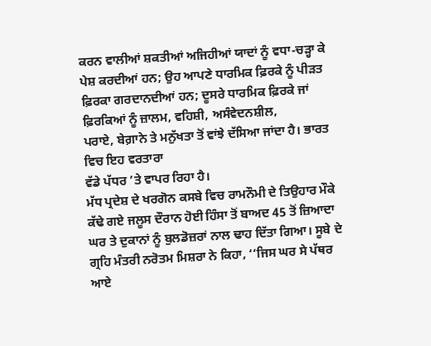ਕਰਨ ਵਾਲੀਆਂ ਸ਼ਕਤੀਆਂ ਅਜਿਹੀਆਂ ਯਾਦਾਂ ਨੂੰ ਵਧਾ-ਚੜ੍ਹਾ ਕੇ ਪੇਸ਼ ਕਰਦੀਆਂ ਹਨ; ਉਹ ਆਪਣੇ ਧਾਰਮਿਕ ਫ਼ਿਰਕੇ ਨੂੰ ਪੀੜਤ ਫ਼ਿਰਕਾ ਗਰਦਾਨਦੀਆਂ ਹਨ; ਦੂਸਰੇ ਧਾਰਮਿਕ ਫ਼ਿਰਕੇ ਜਾਂ ਫ਼ਿਰਕਿਆਂ ਨੂੰ ਜ਼ਾਲਮ, ਵਹਿਸ਼ੀ, ਅਸੰਵੇਦਨਸ਼ੀਲ,
ਪਰਾਏ, ਬੇਗ਼ਾਨੇ ਤੇ ਮਨੁੱਖਤਾ ਤੋਂ ਵਾਂਝੇ ਦੱਸਿਆ ਜਾਂਦਾ ਹੈ। ਭਾਰਤ ਵਿਚ ਇਹ ਵਰਤਾਰਾ
ਵੱਡੇ ਪੱਧਰ ’ਤੇ ਵਾਪਰ ਰਿਹਾ ਹੈ।
ਮੱਧ ਪ੍ਰਦੇਸ਼ ਦੇ ਖਰਗੋਨ ਕਸਬੇ ਵਿਚ ਰਾਮਨੌਮੀ ਦੇ ਤਿਉਹਾਰ ਮੌਕੇ ਕੱਢੇ ਗਏ ਜਲੂਸ ਦੌਰਾਨ ਹੋਈ ਹਿੰਸਾ ਤੋਂ ਬਾਅਦ 45 ਤੋਂ ਜ਼ਿਆਦਾ ਘਰ ਤੇ ਦੁਕਾਨਾਂ ਨੂੰ ਬੁਲਡੋਜ਼ਰਾਂ ਨਾਲ ਢਾਹ ਦਿੱਤਾ ਗਿਆ। ਸੂਬੇ ਦੇ ਗ੍ਰਹਿ ਮੰਤਰੀ ਨਰੋਤਮ ਮਿਸ਼ਰਾ ਨੇ ਕਿਹਾ, ‘‘ਜਿਸ ਘਰ ਸੇ ਪੱਥਰ ਆਏ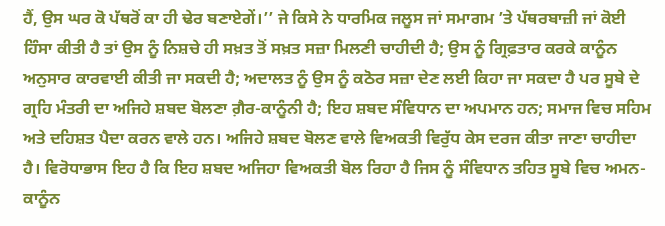ਹੈਂ, ਉਸ ਘਰ ਕੋ ਪੱਥਰੋਂ ਕਾ ਹੀ ਢੇਰ ਬਣਾਏਗੇਂ।’’ ਜੇ ਕਿਸੇ ਨੇ ਧਾਰਮਿਕ ਜਲੂਸ ਜਾਂ ਸਮਾਗਮ ’ਤੇ ਪੱਥਰਬਾਜ਼ੀ ਜਾਂ ਕੋਈ ਹਿੰਸਾ ਕੀਤੀ ਹੈ ਤਾਂ ਉਸ ਨੂੰ ਨਿਸ਼ਚੇ ਹੀ ਸਖ਼ਤ ਤੋਂ ਸਖ਼ਤ ਸਜ਼ਾ ਮਿਲਣੀ ਚਾਹੀਦੀ ਹੈ; ਉਸ ਨੂੰ ਗ੍ਰਿਫ਼ਤਾਰ ਕਰਕੇ ਕਾਨੂੰਨ ਅਨੁਸਾਰ ਕਾਰਵਾਈ ਕੀਤੀ ਜਾ ਸਕਦੀ ਹੈ; ਅਦਾਲਤ ਨੂੰ ਉਸ ਨੂੰ ਕਠੋਰ ਸਜ਼ਾ ਦੇਣ ਲਈ ਕਿਹਾ ਜਾ ਸਕਦਾ ਹੈ ਪਰ ਸੂਬੇ ਦੇ ਗ੍ਰਹਿ ਮੰਤਰੀ ਦਾ ਅਜਿਹੇ ਸ਼ਬਦ ਬੋਲਣਾ ਗ਼ੈਰ-ਕਾਨੂੰਨੀ ਹੈ; ਇਹ ਸ਼ਬਦ ਸੰਵਿਧਾਨ ਦਾ ਅਪਮਾਨ ਹਨ; ਸਮਾਜ ਵਿਚ ਸਹਿਮ ਅਤੇ ਦਹਿਸ਼ਤ ਪੈਦਾ ਕਰਨ ਵਾਲੇ ਹਨ। ਅਜਿਹੇ ਸ਼ਬਦ ਬੋਲਣ ਵਾਲੇ ਵਿਅਕਤੀ ਵਿਰੁੱਧ ਕੇਸ ਦਰਜ ਕੀਤਾ ਜਾਣਾ ਚਾਹੀਦਾ ਹੈ। ਵਿਰੋਧਾਭਾਸ ਇਹ ਹੈ ਕਿ ਇਹ ਸ਼ਬਦ ਅਜਿਹਾ ਵਿਅਕਤੀ ਬੋਲ ਰਿਹਾ ਹੈ ਜਿਸ ਨੂੰ ਸੰਵਿਧਾਨ ਤਹਿਤ ਸੂਬੇ ਵਿਚ ਅਮਨ-ਕਾਨੂੰਨ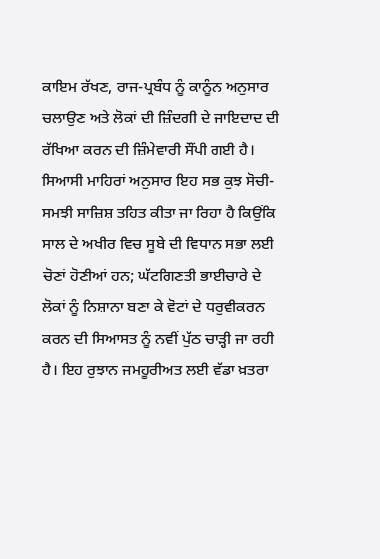ਕਾਇਮ ਰੱਖਣ, ਰਾਜ-ਪ੍ਰਬੰਧ ਨੂੰ ਕਾਨੂੰਨ ਅਨੁਸਾਰ ਚਲਾਉਣ ਅਤੇ ਲੋਕਾਂ ਦੀ ਜ਼ਿੰਦਗੀ ਦੇ ਜਾਇਦਾਦ ਦੀ ਰੱਖਿਆ ਕਰਨ ਦੀ ਜ਼ਿੰਮੇਵਾਰੀ ਸੌਂਪੀ ਗਈ ਹੈ। ਸਿਆਸੀ ਮਾਹਿਰਾਂ ਅਨੁਸਾਰ ਇਹ ਸਭ ਕੁਝ ਸੋਚੀ-ਸਮਝੀ ਸਾਜ਼ਿਸ਼ ਤਹਿਤ ਕੀਤਾ ਜਾ ਰਿਹਾ ਹੈ ਕਿਉਂਕਿ ਸਾਲ ਦੇ ਅਖੀਰ ਵਿਚ ਸੂਬੇ ਦੀ ਵਿਧਾਨ ਸਭਾ ਲਈ ਚੋਣਾਂ ਹੋਣੀਆਂ ਹਨ; ਘੱਟਗਿਣਤੀ ਭਾਈਚਾਰੇ ਦੇ ਲੋਕਾਂ ਨੂੰ ਨਿਸ਼ਾਨਾ ਬਣਾ ਕੇ ਵੋਟਾਂ ਦੇ ਧਰੁਵੀਕਰਨ ਕਰਨ ਦੀ ਸਿਆਸਤ ਨੂੰ ਨਵੀਂ ਪੁੱਠ ਚਾੜ੍ਹੀ ਜਾ ਰਹੀ ਹੈ। ਇਹ ਰੁਝਾਨ ਜਮਹੂਰੀਅਤ ਲਈ ਵੱਡਾ ਖ਼ਤਰਾ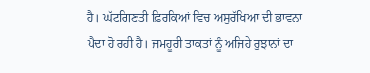ਹੈ। ਘੱਟਗਿਣਤੀ ਫ਼ਿਰਕਿਆਂ ਵਿਚ ਅਸੁਰੱਖਿਆ ਦੀ ਭਾਵਨਾ ਪੈਦਾ ਹੋ ਰਹੀ ਹੈ। ਜਮਹੂਰੀ ਤਾਕਤਾਂ ਨੂੰ ਅਜਿਹੇ ਰੁਝਾਨਾਂ ਦਾ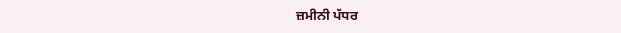ਜ਼ਮੀਨੀ ਪੱਧਰ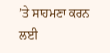’ਤੇ ਸਾਹਮਣਾ ਕਰਨ ਲਈ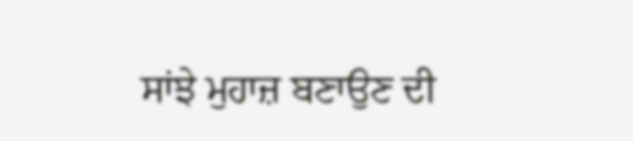ਸਾਂਝੇ ਮੁਹਾਜ਼ ਬਣਾਉਣ ਦੀ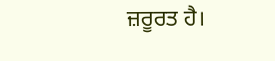ਜ਼ਰੂਰਤ ਹੈ।